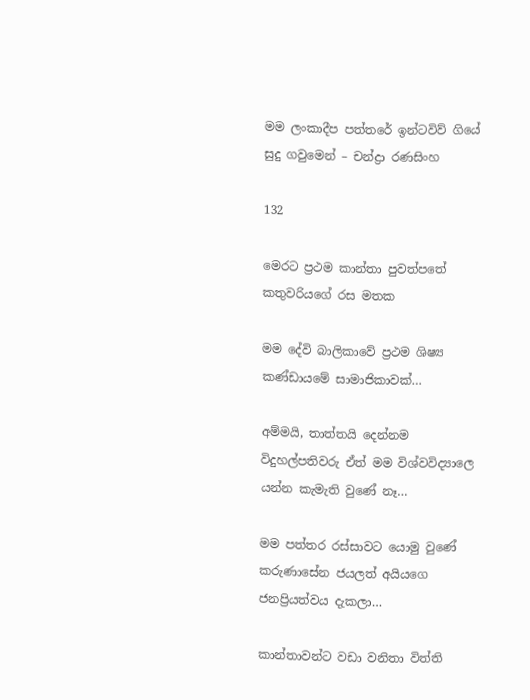මම ලංකාදීප පත්තරේ ඉන්ටවිව් ගියේ සුදු ගවුමෙන් – චන්ද්‍රා රණසිංහ

132

මෙරට ප්‍රථම කාන්තා පුවත්පතේ කතුවරියගේ රස මතක

මම දේවි බාලිකාවේ ප්‍රථම ශිෂ්‍ය කණ්ඩායමේ සාමාජිකාවක්…

අම්මයි, තාත්තයි දෙන්නම විදුහල්පතිවරු ඒත් මම විශ්වවිද්‍යාලෙ යන්න කැමැති වුණේ නෑ…

මම පත්තර රස්සාවට යොමු වුණේ කරුණාසේන ජයලත් අයියගෙ ජනප්‍රියත්වය දැකලා…

කාන්තාවන්ට වඩා වනිතා විත්ති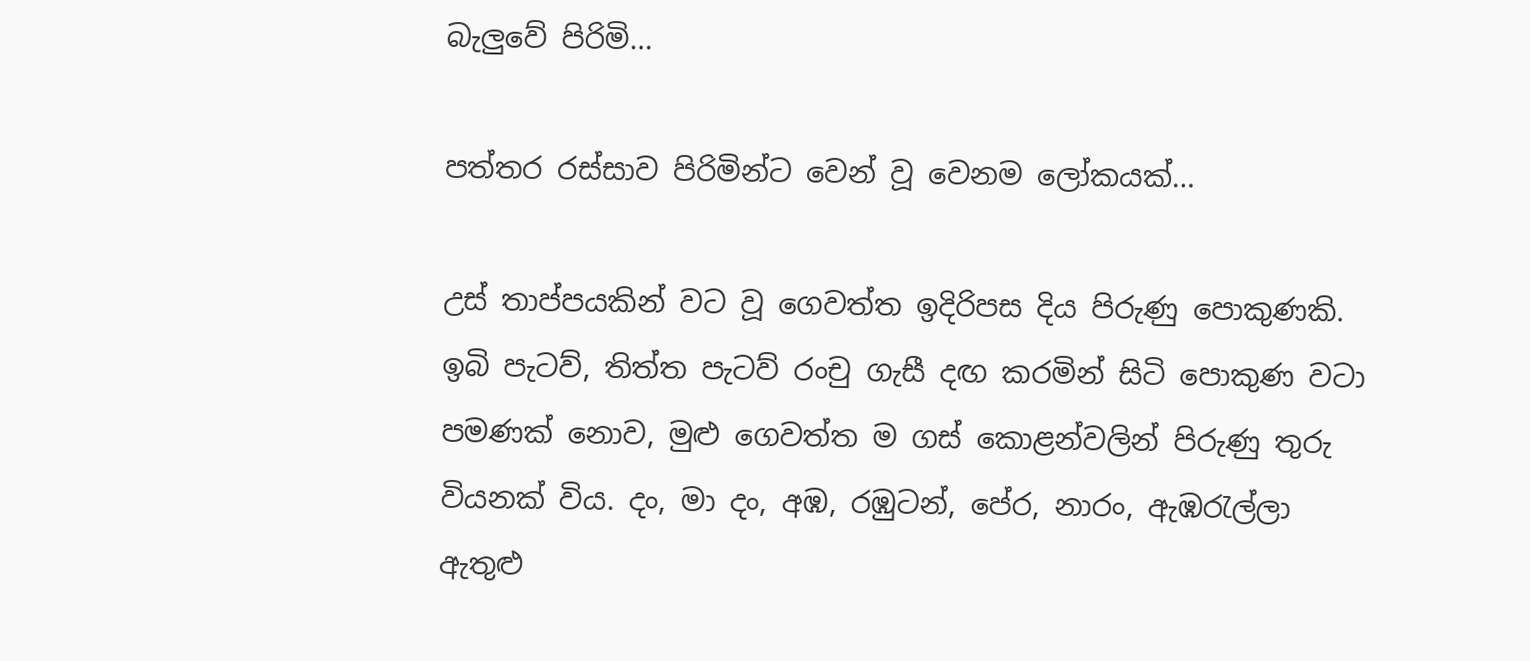බැලුවේ පිරිමි…

පත්තර රස්සාව පිරිමින්ට වෙන් වූ වෙනම ලෝකයක්…

උස් තාප්පයකින් වට වූ ගෙවත්ත ඉදිරිපස දිය පිරුණු පොකුණකි. ඉබි පැටව්, තිත්ත පැටව් රංචු ගැසී දඟ කරමින් සිටි පොකුණ වටා පමණක් නොව, මුළු ගෙවත්ත ම ගස් කොළන්වලින් පිරුණු තුරු වියනක් විය. දං, මා දං, අඹ, රඹුටන්, පේර, නාරං, ඇඹරැල්ලා ඇතුළු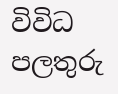විවිධ පලතුරු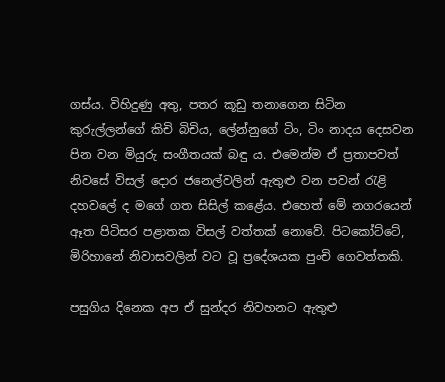ගස්ය. විහිදුණු අතු, පතර කූඩු තනාගෙන සිටින කුරුල්ලන්ගේ කිචි බිචිය, ලේන්නුගේ ටිං, ටිං නාදය දෙසවන පින වන මියුරු සංගීතයක් බඳු ය. එමෙන්ම ඒ ප්‍රතාපවත් නිවසේ විසල් දොර ජනෙල්වලින් ඇතුළු වන පවන් රැළි දහවලේ ද මගේ ගත සිසිල් කළේය. එහෙත් මේ නගරයෙන් ඈත පිටිසර පළාතක විසල් වත්තක් නොවේ. පිටකෝට්ටේ, මිරිහානේ නිවාසවලින් වට වූ ප්‍රදේශයක පුංචි ගෙවත්තකි.

පසුගිය දිනෙක අප ඒ සුන්දර නිවහනට ඇතුළු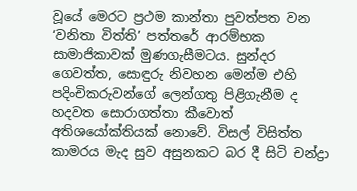වූයේ මෙරට ප්‍රථම කාන්තා පුවත්පත වන ‘වනිතා විත්ති’ පත්තරේ ආරම්භක සාමාජිකාවක් මුණගැසීමටය. සුන්දර ගෙවත්ත, සොඳුරු නිවහන මෙන්ම එහි පදිංචිකරුවන්ගේ ලෙන්ගතු පිළිගැනීම ද හදවත සොරාගත්තා කීවොත් අතිශයෝක්තියක් නොවේ. විසල් විසිත්ත කාමරය මැද සුව අසුනකට බර දී සිටි චන්ද්‍රා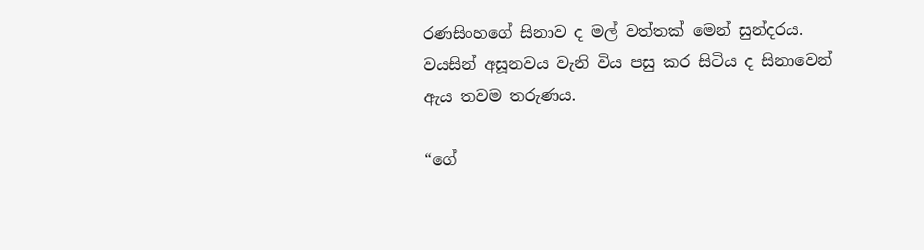රණසිංහගේ සිනාව ද මල් වත්තක් මෙන් සුන්දරය. වයසින් අසූනවය වැනි විය පසු කර සිටිය ද සිනාවෙන් ඇය තවම තරුණය.

“ගේ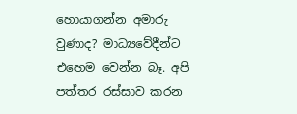හොයාගන්න අමාරු වුණාද? මාධ්‍යවේදීන්ට එහෙම වෙන්න බෑ. අපි පත්තර රස්සාව කරන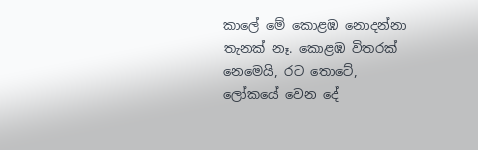කාලේ මේ කොළඹ නොදන්නා තැනක් නෑ. කොළඹ විතරක් නෙමෙයි, රට තොටේ, ලෝකයේ වෙන දේ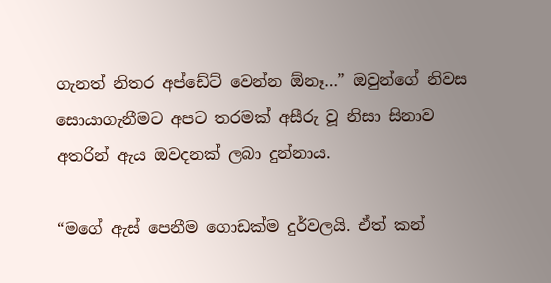ගැනත් නිතර අප්ඩේට් වෙන්න ඕනෑ…” ඔවුන්ගේ නිවස සොයාගැනීමට අපට තරමක් අසීරු වූ නිසා සිනාව අතරින් ඇය ඔවදනක් ලබා දුන්නාය.

“මගේ ඇස් පෙනීම ගොඩක්ම දුර්වලයි. ඒත් කන්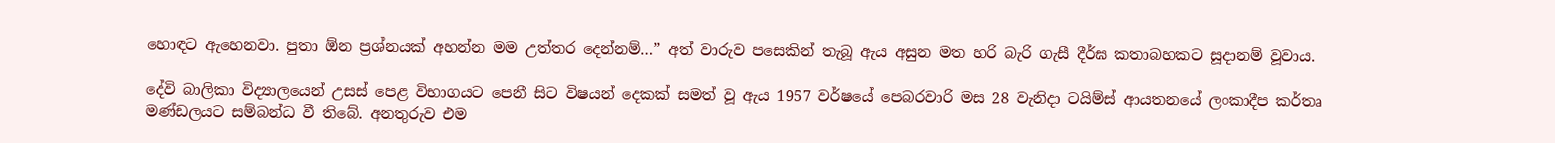හොඳට ඇහෙනවා. පුතා ඕන ප්‍රශ්නයක් අහන්න මම උත්තර දෙන්නම්…” අත් වාරුව පසෙකින් තැබූ ඇය අසුන මත හරි බැරි ගැසී දීර්ඝ කතාබහකට සූදානම් වූවාය.

දේවි බාලිකා විද්‍යාලයෙන් උසස් පෙළ විභාගයට පෙනී සිට විෂයන් දෙකක් සමත් වූ ඇය 1957 වර්ෂයේ පෙබරවාරි මස 28 වැනිදා ටයිම්ස් ආයතනයේ ලංකාදීප කර්තෘ මණ්ඩලයට සම්බන්ධ වී තිබේ. අනතුරුව එම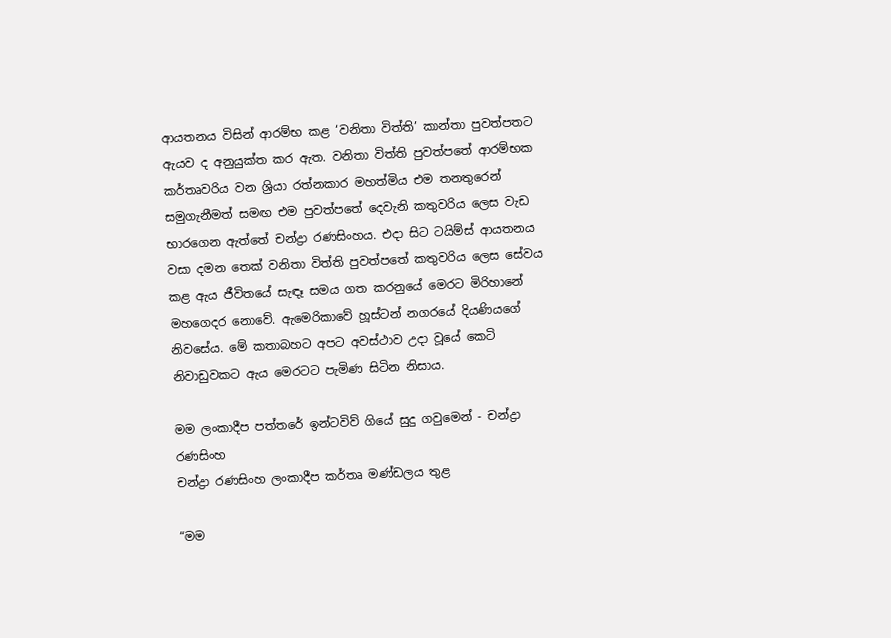ආයතනය විසින් ආරම්භ කළ ‘වනිතා විත්ති’ කාන්තා පුවත්පතට ඇයව ද අනුයුක්ත කර ඇත. වනිතා විත්ති පුවත්පතේ ආරම්භක කර්තෘවරිය වන ශ්‍රියා රත්නකාර මහත්මිය එම තනතුරෙන් සමුගැනීමත් සමඟ එම පුවත්පතේ දෙවැනි කතුවරිය ලෙස වැඩ භාරගෙන ඇත්තේ චන්ද්‍රා රණසිංහය. එදා සිට ටයිම්ස් ආයතනය වසා දමන තෙක් වනිතා විත්ති පුවත්පතේ කතුවරිය ලෙස සේවය කළ ඇය ජීවිතයේ සැඳෑ සමය ගත කරනුයේ මෙරට මිරිහානේ මහගෙදර නොවේ. ඇමෙරිකාවේ හූස්ටන් නගරයේ දියණියගේ නිවසේය. මේ කතාබහට අපට අවස්ථාව උදා වූයේ කෙටි නිවාඩුවකට ඇය මෙරටට පැමිණ සිටින නිසාය.

මම ලංකාදීප පත්තරේ ඉන්ටවිව් ගියේ සුදු ගවුමෙන් - චන්ද්‍රා රණසිංහ
චන්ද්‍රා රණසිංහ ලංකාදීප කර්තෘ මණ්ඩලය තුළ

“මම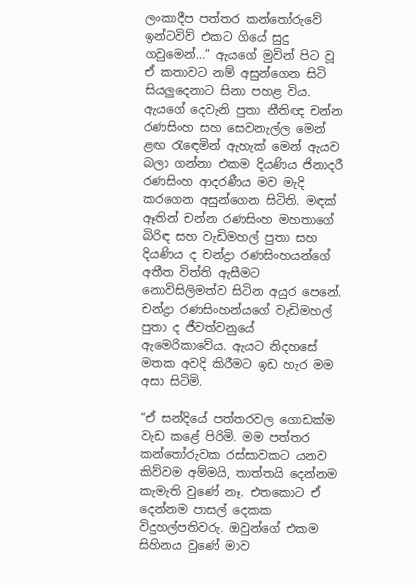ලංකාදීප පත්තර කන්තෝරුවේ ඉන්ටවිව් එකට ගියේ සුදු ගවුමෙන්…” ඇයගේ මුවින් පිට වූ ඒ කතාවට නම් අසුන්ගෙන සිටි සියලුදෙනාට සිනා පහළ විය. ඇයගේ දෙවැනි පුතා නීතිඥ චන්න රණසිංහ සහ සෙවනැල්ල මෙන් ළඟ රැඳෙමින් ඇහැක් මෙන් ඇයව බලා ගන්නා එකම දියණිය ජිනාදරී රණසිංහ ආදරණීය මව මැදි කරගෙන අසුන්ගෙන සිටිති. මඳක් ඈතින් චන්න රණසිංහ මහතාගේ බිරිඳ සහ වැඩිමහල් පුතා සහ දියණිය ද චන්ද්‍රා රණසිංහයන්ගේ අතීත විත්ති ඇසීමට නොවිසිලිමත්ව සිටින අයුර පෙනේ. චන්ද්‍රා රණසිංහන්යගේ වැඩිමහල් පුතා ද ජීවත්වනුයේ ඇමෙරිකාවේය. ඇයට නිදහසේ මතක අවදි කිරීමට ඉඩ හැර මම අසා සිටිමි.

“ඒ සන්දියේ පත්තරවල ගොඩක්ම වැඩ කළේ පිරිමි. මම පත්තර කන්තෝරුවක රස්සාවකට යනව කිව්වම අම්මයි, තාත්තයි දෙන්නම කැමැති වුණේ නෑ. එතකොට ඒ දෙන්නම පාසල් දෙකක විදුහල්පතිවරු. ඔවුන්ගේ එකම සිහිනය වුණේ මාව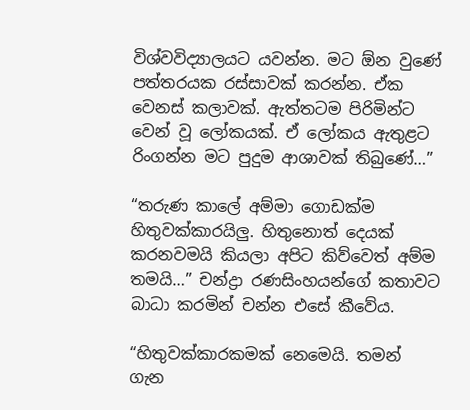විශ්වවිද්‍යාලයට යවන්න. මට ඕන වුණේ පත්තරයක රස්සාවක් කරන්න. ඒක වෙනස් කලාවක්. ඇත්තටම පිරිමින්ට වෙන් වූ ලෝකයක්. ඒ ලෝකය ඇතුළට රිංගන්න මට පුදුම ආශාවක් තිබුණේ…”

“තරුණ කාලේ අම්මා ගොඩක්ම හිතුවක්කාරයිලු. හිතුනොත් දෙයක් කරනවමයි කියලා අපිට කිව්වෙත් අම්ම තමයි…” චන්ද්‍රා රණසිංහයන්ගේ කතාවට බාධා කරමින් චන්න එසේ කීවේය.

“හිතුවක්කාරකමක් නෙමෙයි. තමන් ගැන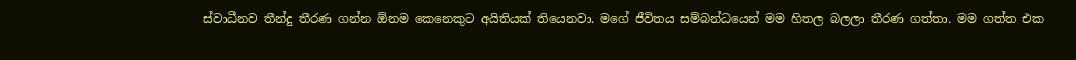ස්වාධීනව තීන්දු තීරණ ගන්න ඕනම කෙනෙකුට අයිතියක් තියෙනවා. මගේ ජීවිතය සම්බන්ධයෙන් මම හිතල බලලා තීරණ ගත්තා. මම ගත්ත එක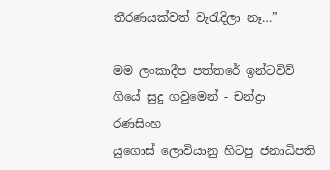තීරණයක්වත් වැරැදිලා නෑ…”

මම ලංකාදීප පත්තරේ ඉන්ටවිව් ගියේ සුදු ගවුමෙන් - චන්ද්‍රා රණසිංහ
යුගොස් ලොවියානු හිටපු ජනාධිපති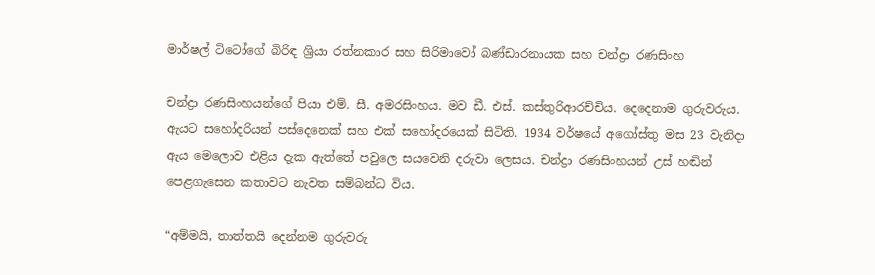මාර්ෂල් ටිටෝගේ බිරිඳ ශ්‍රියා රත්නකාර සහ සිරිමාවෝ බණ්ඩාරනායක සහ චන්ද්‍රා රණසිංහ

චන්ද්‍රා රණසිංහයන්ගේ පියා එම්. සී. අමරසිංහය. මව ඩී. එස්. කස්තුරිආරච්චිය. දෙදෙනාම ගුරුවරුය. ඇයට සහෝදරියන් පස්දෙනෙක් සහ එක් සහෝදරයෙක් සිටිති. 1934 වර්ෂයේ අගෝස්තු මස 23 වැනිදා ඇය මෙලොව එළිය දැක ඇත්තේ පවුලෙ සයවෙනි දරුවා ලෙසය. චන්ද්‍රා රණසිංහයන් උස් හඬින් පෙළගැසෙන කතාවට නැවත සම්බන්ධ විය.

“අම්මයි, තාත්තයි දෙන්නම ගුරුවරු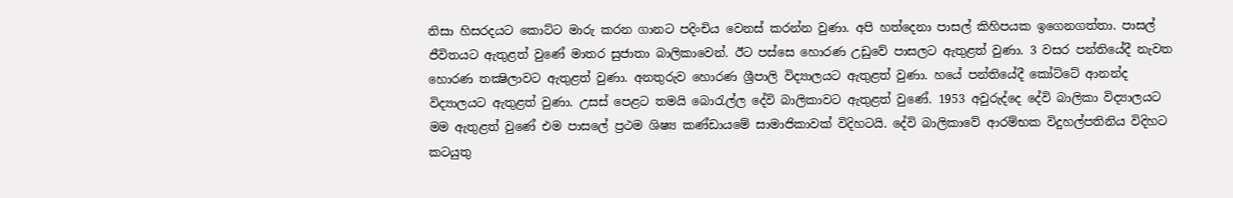නිසා හිසරදයට කොට්ට මාරු කරන ගානට පදිංචිය වෙනස් කරන්න වුණා. අපි හත්දෙනා පාසල් කිහිපයක ඉගෙනගත්තා. පාසල් ජීවිතයට ඇතුළත් වුණේ මාතර සුජාතා බාලිකාවෙන්. ඊට පස්සෙ හොරණ උඩුවේ පාසලට ඇතුළත් වුණා. 3 වසර පන්තියේදී නැවත හොරණ තක්‍ෂිලාවට ඇතුළත් වුණා. අනතුරුව හොරණ ශ්‍රීපාලි විද්‍යාලයට ඇතුළත් වුණා. හයේ පන්තියේදී කෝට්ටේ ආනන්ද විද්‍යාලයට ඇතුළත් වුණා. උසස් පෙළට තමයි බොරැල්ල දේවි බාලිකාවට ඇතුළත් වුණේ. 1953 අවුරුද්දෙ දේවි බාලිකා විද්‍යාලයට මම ඇතුළත් වුණේ එම පාසලේ ප්‍රථම ශිෂ්‍ය කණ්ඩායමේ සාමාජිකාවක් විදිහටයි. දේවි බාලිකාවේ ආරම්භක විදුහල්පතිනිය විදිහට කටයුතු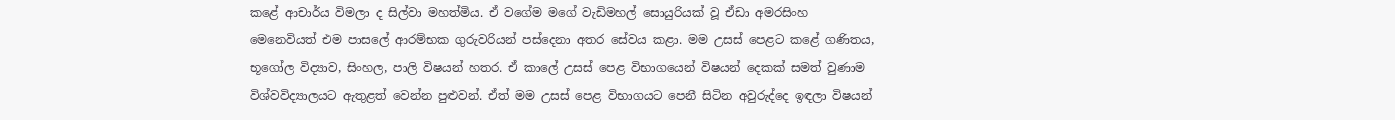කළේ ආචාර්ය විමලා ද සිල්වා මහත්මිය. ඒ වගේම මගේ වැඩිමහල් සොයුරියක් වූ ඒඩා අමරසිංහ මෙනෙවියත් එම පාසලේ ආරම්භක ගුරුවරියන් පස්දෙනා අතර සේවය කළා. මම උසස් පෙළට කළේ ගණිතය, භූගෝල විද්‍යාව, සිංහල, පාලි විෂයන් හතර. ඒ කාලේ උසස් පෙළ විභාගයෙන් විෂයන් දෙකක් සමත් වුණාම විශ්වවිද්‍යාලයට ඇතුළත් වෙන්න පුළුවන්. ඒත් මම උසස් පෙළ විභාගයට පෙනී සිටින අවුරුද්දෙ ඉඳලා විෂයන්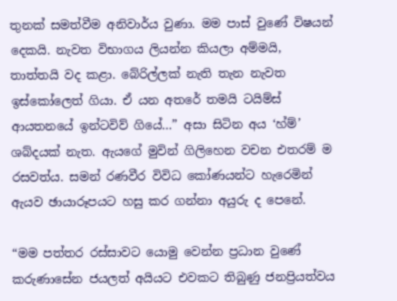තුනක් සමත්වීම අනිවාර්ය වුණා. මම පාස් වුණේ විෂයන් දෙකයි. නැවත විභාගය ලියන්න කියලා අම්මයි, තාත්තයි වද කළා. බේරිල්ලක් නැති තැන නැවත ඉස්කෝලෙත් ගියා. ඒ යන අතරේ තමයි ටයිම්ස් ආයතනයේ ඉන්ටවිව් ගියේ…” අසා සිටින අය ‘හ්ම්’ ශබ්දයක් නැත. ඇයගේ මුවින් ගිලිහෙන වචන එතරම් ම රසවත්ය. සමන් රණවීර විවිධ කෝණයන්ට හැරෙමින් ඇයව ඡායාරූපයට හසු කර ගන්නා අයුරු ද පෙනේ.

“මම පත්තර රස්සාවට යොමු වෙන්න ප්‍රධාන වුණේ කරුණාසේන ජයලත් අයියට එවකට තිබුණු ජනප්‍රියත්වය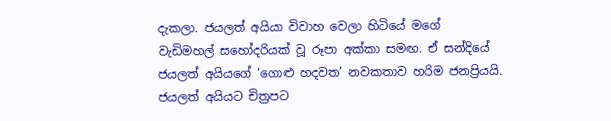දැකලා. ජයලත් අයියා විවාහ වෙලා හිටියේ මගේ වැඩිමහල් සහෝදරියක් වූ රූපා අක්කා සමඟ. ඒ සන්දියේ ජයලත් අයියගේ ‘ගොළු හදවත’ නවකතාව හරිම ජනප්‍රියයි. ජයලත් අයියට චිත්‍රපට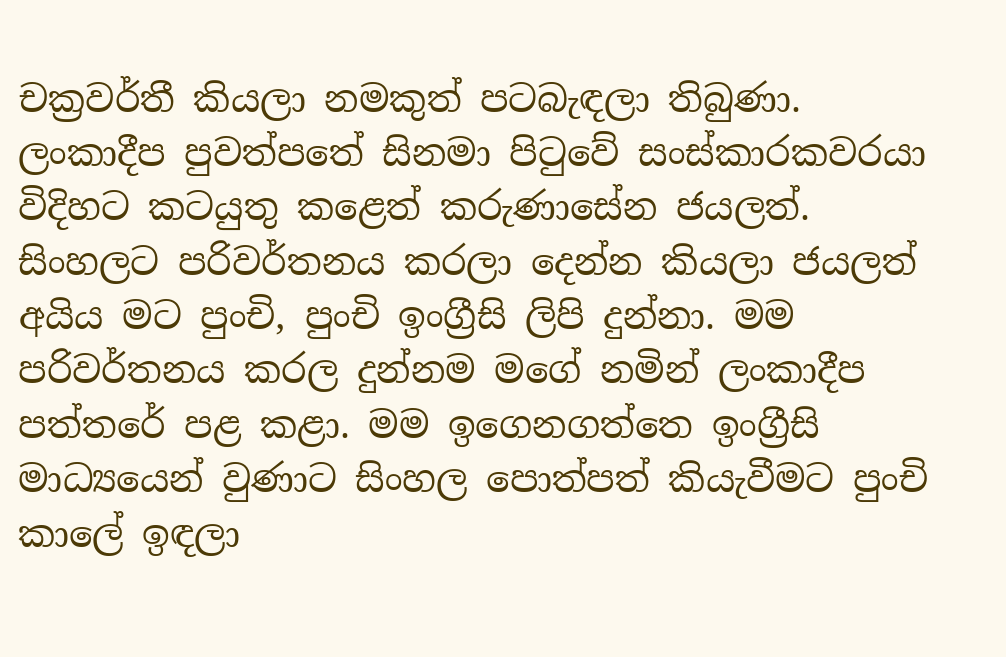චක්‍රවර්තී කියලා නමකුත් පටබැඳලා තිබුණා. ලංකාදීප පුවත්පතේ සිනමා පිටුවේ සංස්කාරකවරයා විදිහට කටයුතු කළෙත් කරුණාසේන ජයලත්. සිංහලට පරිවර්තනය කරලා දෙන්න කියලා ජයලත් අයිය මට පුංචි, පුංචි ඉංග්‍රීසි ලිපි දුන්නා. මම පරිවර්තනය කරල දුන්නම මගේ නමින් ලංකාදීප පත්තරේ පළ කළා. මම ඉගෙනගත්තෙ ඉංග්‍රීසි මාධ්‍යයෙන් වුණාට සිංහල පොත්පත් කියැවීමට පුංචි කාලේ ඉඳලා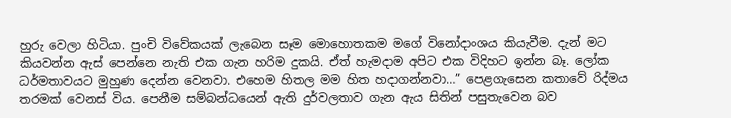හුරු වෙලා හිටියා. පුංචි විවේකයක් ලැබෙන සෑම මොහොතකම මගේ විනෝදාංශය කියැවීම. දැන් මට කියවන්න ඇස් පෙන්නෙ නැති එක ගැන හරිම දුකයි. ඒත් හැමදාම අපිට එක විදිහට ඉන්න බෑ. ලෝක ධර්මතාවයට මුහුණ දෙන්න වෙනවා. එහෙම හිතල මම හිත හදාගන්නවා…” පෙළගැසෙන කතාවේ රිද්මය තරමක් වෙනස් විය. පෙනීම සම්බන්ධයෙන් ඇති දුර්වලතාව ගැන ඇය සිතින් පසුතැවෙන බව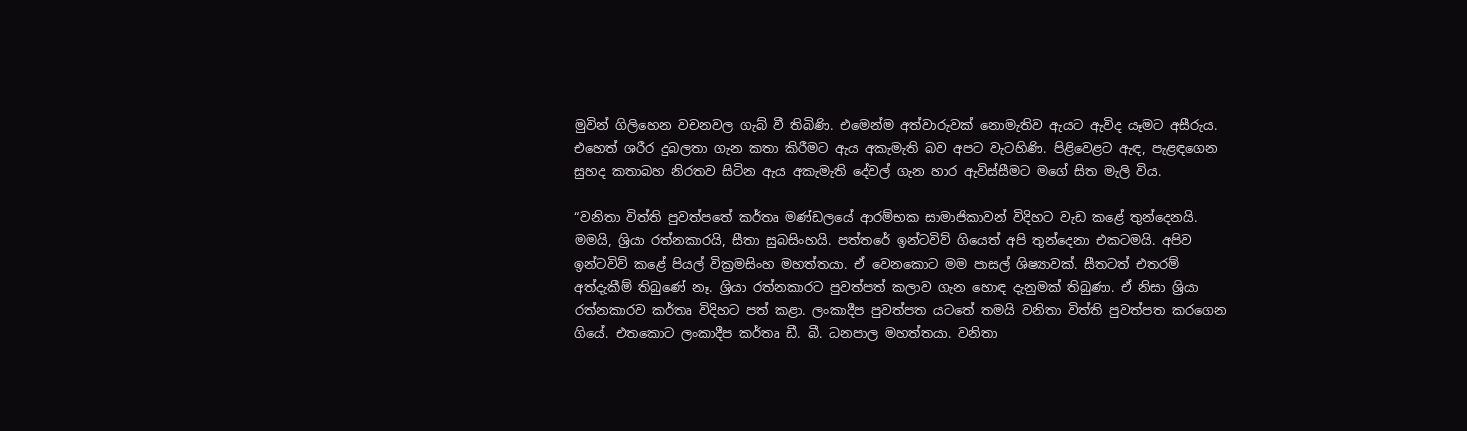මුවින් ගිලිහෙන වචනවල ගැබ් වී තිබිණි. එමෙන්ම අත්වාරුවක් නොමැතිව ඇයට ඇවිද යෑමට අසීරුය. එහෙත් ශරීර දුබලතා ගැන කතා කිරීමට ඇය අකැමැති බව අපට වැටහිණි. පිළිවෙළට ඇඳ, පැළඳගෙන සුහද කතාබහ නිරතව සිටින ඇය අකැමැති දේවල් ගැන හාර ඇවිස්සීමට මගේ සිත මැලි විය.

“වනිතා විත්ති පුවත්පතේ කර්තෘ මණ්ඩලයේ ආරම්භක සාමාජිකාවන් විදිහට වැඩ කළේ තුන්දෙනයි. මමයි, ශ්‍රියා රත්නකාරයි, සීතා සුබසිංහයි. පත්තරේ ඉන්ටවිව් ගියෙත් අපි තුන්දෙනා එකටමයි. අපිව ඉන්ටවිව් කළේ පියල් වික්‍රමසිංහ මහත්තයා. ඒ වෙනකොට මම පාසල් ශිෂ්‍යාවක්. සීතටත් එතරම් අත්දැකීම් තිබුණේ නෑ. ශ්‍රියා රත්නකාරට පුවත්පත් කලාව ගැන හොඳ දැනුමක් තිබුණා. ඒ නිසා ශ්‍රියා රත්නකාරව කර්තෘ විදිහට පත් කළා. ලංකාදීප පුවත්පත යටතේ තමයි වනිතා විත්ති පුවත්පත කරගෙන ගියේ. එතකොට ලංකාදීප කර්තෘ ඩී. බී. ධනපාල මහත්තයා. වනිතා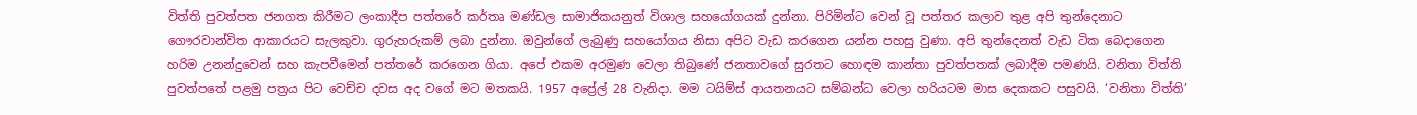විත්ති පුවත්පත ජනගත කිරීමට ලංකාදීප පත්තරේ කර්තෘ මණ්ඩල සාමාජිකයනුත් විශාල සහයෝගයක් දුන්නා. පිරිමින්ට වෙන් වූ පත්තර කලාව තුළ අපි තුන්දෙනාට ගෞරවාන්විත ආකාරයට සැලකුවා. ගුරුහරුකම් ලබා දුන්නා. ඔවුන්ගේ ලැබුණු සහයෝගය නිසා අපිට වැඩ කරගෙන යන්න පහසු වුණා. අපි තුන්දෙනත් වැඩ ටික බෙදාගෙන හරිම උනන්දුවෙන් සහ කැපවීමෙන් පත්තරේ කරගෙන ගියා. අපේ එකම අරමුණ වෙලා තිබුණේ ජනතාවගේ සුරතට හොඳම කාන්තා පුවත්පතක් ලබාදීම පමණයි. වනිතා විත්ති පුවත්පතේ පළමු පත්‍රය පිට වෙච්ච දවස අද වගේ මට මතකයි. 1957 අප්‍රේල් 28 වැනිදා. මම ටයිම්ස් ආයතනයට සම්බන්ධ වෙලා හරියටම මාස දෙකකට පසුවයි. ‘වනිතා විත්ති’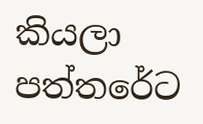කියලා පත්තරේට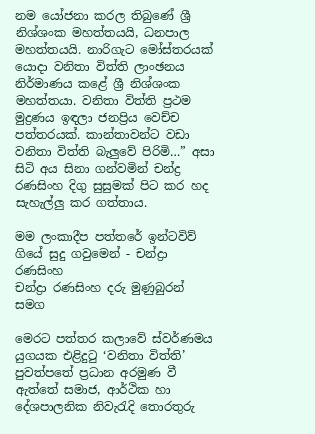නම යෝජනා කරල තිබුණේ ශ්‍රී නිශ්ශංක මහත්තයයි, ධනපාල මහත්තයයි. නාරිගැට මෝස්තරයක් යොදා වනිතා විත්ති ලාංඡනය නිර්මාණය කළේ ශ්‍රී නිශ්ශංක මහත්තයා. වනිතා විත්ති ප්‍රථම මුද්‍රණය ඉඳලා ජනප්‍රිය වෙච්ච පත්තරයක්. කාන්තාවන්ට වඩා වනිතා විත්ති බැලුවේ පිරිමි…” අසා සිටි අය සිනා ගන්වමින් චන්ද්‍ර රණසිංහ දිගු සුසුමක් පිට කර හද සැහැල්ලු කර ගත්තාය.

මම ලංකාදීප පත්තරේ ඉන්ටවිව් ගියේ සුදු ගවුමෙන් - චන්ද්‍රා රණසිංහ
චන්ද්‍රා රණසිංහ දරු මුණුබුරන් සමග

මෙරට පත්තර කලාවේ ස්වර්ණමය යුගයක එළිදුටු ‘වනිතා විත්ති’ පුවත්පතේ ප්‍රධාන අරමුණ වී ඇත්තේ සමාජ, ආර්ථික හා දේශපාලනික නිවැරැදි තොරතුරු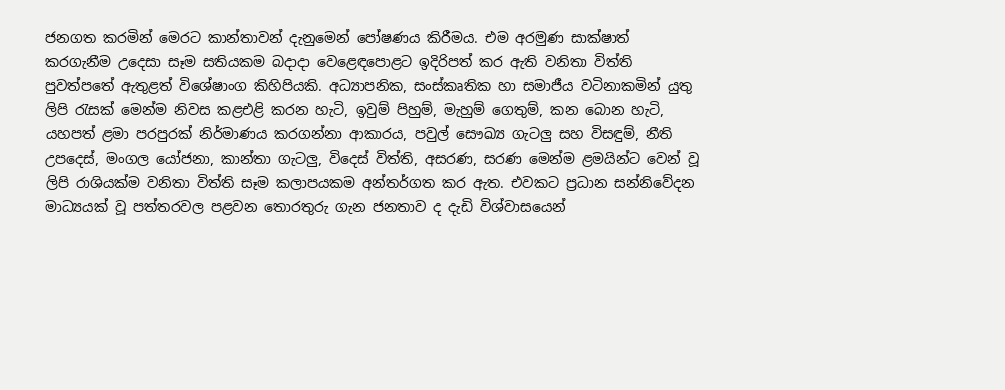ජනගත කරමින් මෙරට කාන්තාවන් දැනුමෙන් පෝෂණය කිරීමය. එම අරමුණ සාක්ෂාත් කරගැනීම උදෙසා සෑම සතියකම බදාදා වෙළෙඳපොළට ඉදිරිපත් කර ඇති වනිතා විත්ති පුවත්පතේ ඇතුළත් විශේෂාංග කිහිපියකි. අධ්‍යාපනික, සංස්කෘතික හා සමාජීය වටිනාකමින් යුතු ලිපි රැසක් මෙන්ම නිවස කළඑළි කරන හැටි, ඉවුම් පිහුම්, මැහුම් ගෙතුම්, කන බොන හැටි, යහපත් ළමා පරපුරක් නිර්මාණය කරගන්නා ආකාරය, පවුල් සෞඛ්‍ය ගැටලු සහ විසඳුම්, නීති උපදෙස්, මංගල යෝජනා, කාන්තා ගැටලු, විදෙස් විත්ති, අසරණ, සරණ මෙන්ම ළමයින්ට වෙන් වූ ලිපි රාශියක්ම වනිතා විත්ති සෑම කලාපයකම අන්තර්ගත කර ඇත. එවකට ප්‍රධාන සන්නිවේදන මාධ්‍යයක් වූ පත්තරවල පළවන තොරතුරු ගැන ජනතාව ද දැඩි විශ්වාසයෙන්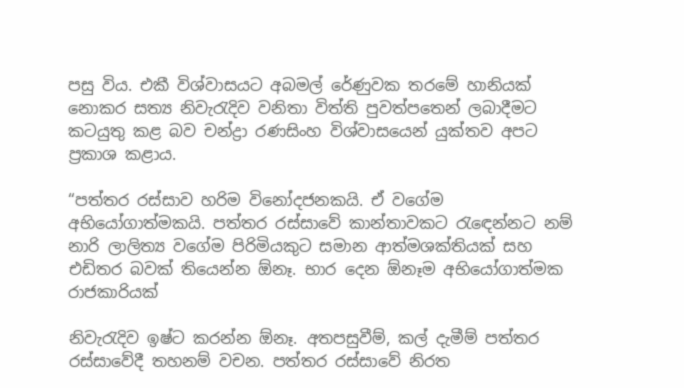පසු විය. එකී විශ්වාසයට අබමල් රේණුවක තරමේ හානියක් නොකර සත්‍ය නිවැරැදිව වනිතා විත්ති පුවත්පතෙන් ලබාදීමට කටයුතු කළ බව චන්ද්‍රා රණසිංහ විශ්වාසයෙන් යුක්තව අපට ප්‍රකාශ කළාය.

“පත්තර රස්සාව හරිම විනෝදජනකයි. ඒ වගේම අභියෝගාත්මකයි. පත්තර රස්සාවේ කාන්තාවකට රැඳෙන්නට නම් නාරි ලාලිත්‍ය වගේම පිරිමියකුට සමාන ආත්මශක්තියක් සහ එඩිතර බවක් තියෙන්න ඕනෑ. භාර දෙන ඕනෑම අභියෝගාත්මක රාජකාරියක්

නිවැරැදිව ඉෂ්ට කරන්න ඕනෑ. අතපසුවීම්, කල් දැමීම් පත්තර රස්සාවේදී තහනම් වචන. පත්තර රස්සාවේ නිරත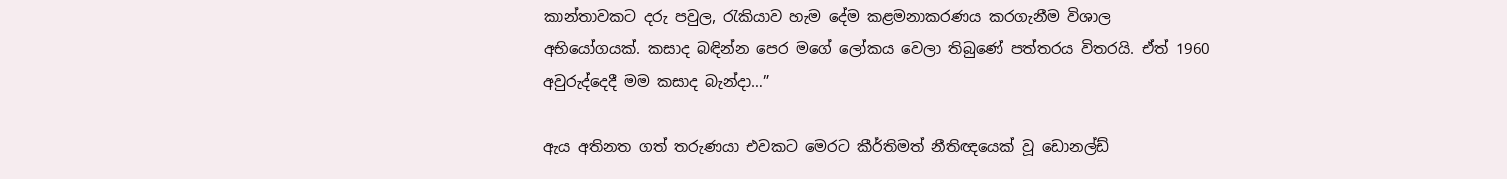කාන්තාවකට දරු පවුල, රැකියාව හැම දේම කළමනාකරණය කරගැනීම විශාල අභියෝගයක්. කසාද බඳින්න පෙර මගේ ලෝකය වෙලා තිබුණේ පත්තරය විතරයි. ඒත් 1960 අවුරුද්දෙදී මම කසාද බැන්දා…”

ඇය අතිනත ගත් තරුණයා එවකට මෙරට කීර්තිමත් නීතිඥයෙක් වූ ඩොනල්ඩ්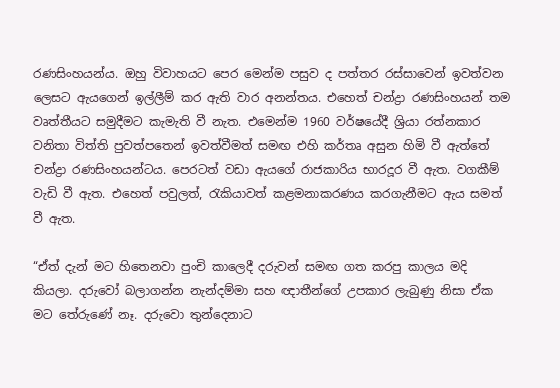රණසිංහයන්ය. ඔහු විවාහයට පෙර මෙන්ම පසුව ද පත්තර රස්සාවෙන් ඉවත්වන ලෙසට ඇයගෙන් ඉල්ලීම් කර ඇති වාර අනන්තය. එහෙත් චන්ද්‍රා රණසිංහයන් තම වෘත්තීයට සමුදීමට කැමැති වී නැත. එමෙන්ම 1960 වර්ෂයේදී ශ්‍රියා රත්නකාර වනිතා විත්ති පුවත්පතෙන් ඉවත්වීමත් සමඟ එහි කර්තෘ අසුන හිමි වී ඇත්තේ චන්ද්‍රා රණසිංහයන්ටය. පෙරටත් වඩා ඇයගේ රාජකාරිය භාරදූර වී ඇත. වගකීම් වැඩි වී ඇත. එහෙත් පවුලත්, රැකියාවත් කළමනාකරණය කරගැනීමට ඇය සමත් වී ඇත.

“ඒත් දැන් මට හිතෙනවා පුංචි කාලෙදී දරුවන් සමඟ ගත කරපු කාලය මදි කියලා. දරුවෝ බලාගන්න නැන්දම්මා සහ ඥාතීන්ගේ උපකාර ලැබුණු නිසා ඒක මට තේරුණේ නෑ. දරුවො තුන්දෙනාට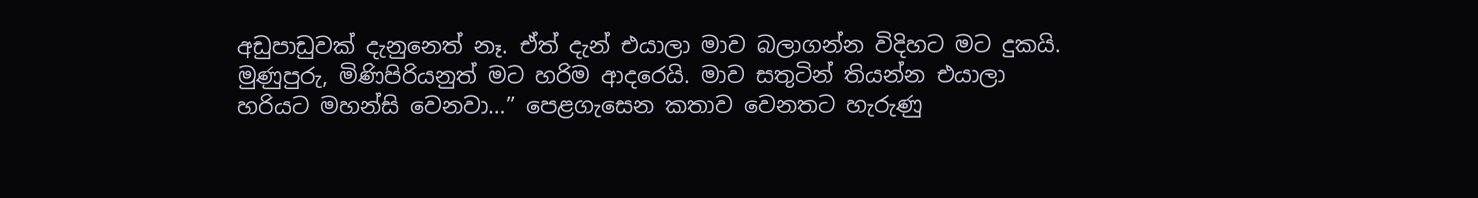අඩුපාඩුවක් දැනුනෙත් නෑ. ඒත් දැන් එයාලා මාව බලාගන්න විදිහට මට දුකයි. මුණුපුරු, මිණිපිරියනුත් මට හරිම ආදරෙයි. මාව සතුටින් තියන්න එයාලා හරියට මහන්සි වෙනවා…” පෙළගැසෙන කතාව වෙනතට හැරුණු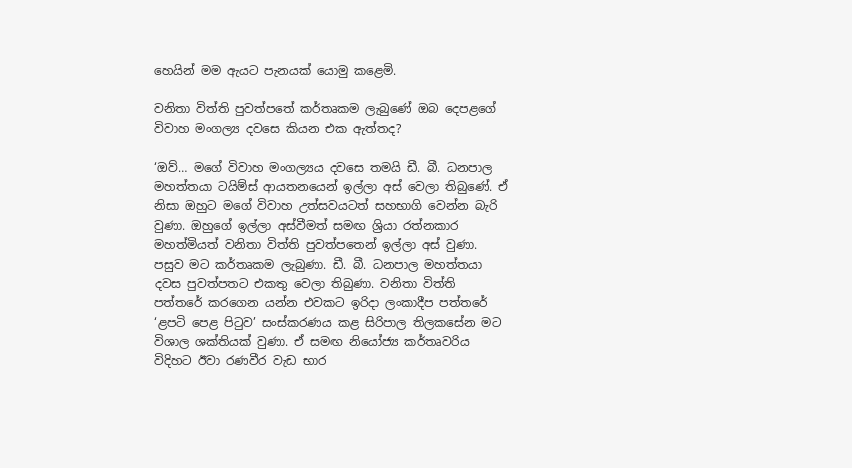හෙයින් මම ඇයට පැනයක් යොමු කළෙමි.

වනිතා විත්ති පුවත්පතේ කර්තෘකම ලැබුණේ ඔබ දෙපළගේ විවාහ මංගල්‍ය දවසෙ කියන එක ඇත්තද?

‘ඔව්… මගේ විවාහ මංගල්‍යය දවසෙ තමයි ඩී. බී. ධනපාල මහත්තයා ටයිම්ස් ආයතනයෙන් ඉල්ලා අස් වෙලා තිබුණේ. ඒ නිසා ඔහුට මගේ විවාහ උත්සවයටත් සහභාගි වෙන්න බැරි වුණා. ඔහුගේ ඉල්ලා අස්වීමත් සමඟ ශ්‍රියා රත්නකාර මහත්මියත් වනිතා විත්ති පුවත්පතෙන් ඉල්ලා අස් වුණා. පසුව මට කර්තෘකම ලැබුණා. ඩී. බී. ධනපාල මහත්තයා දවස පුවත්පතට එකතු වෙලා තිබුණා. වනිතා විත්ති පත්තරේ කරගෙන යන්න එවකට ඉරිදා ලංකාදීප පත්තරේ ‘ළපටි පෙළ පිටුව’ සංස්කරණය කළ සිරිපාල තිලකසේන මට විශාල ශක්තියක් වුණා. ඒ සමඟ නියෝජ්‍ය කර්තෘවරිය විදිහට ඊවා රණවීර වැඩ භාර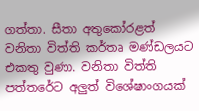ගත්තා. සීතා අතුකෝරළත් වනිතා විත්ති කර්තෘ මණ්ඩලයට එකතු වුණා. වනිතා විත්ති පත්තරේට අලුත් විශේෂාංගයක්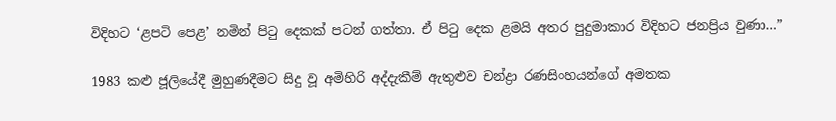විදිහට ‘ළපටි පෙළ’ නමින් පිටු දෙකක් පටන් ගත්තා. ඒ පිටු දෙක ළමයි අතර පුදුමාකාර විදිහට ජනප්‍රිය වුණා…”

1983 කළු ජූලියේදී මුහුණදීමට සිදු වූ අමිහිරි අද්දැකීම් ඇතුළුව චන්ද්‍රා රණසිංහයන්ගේ අමතක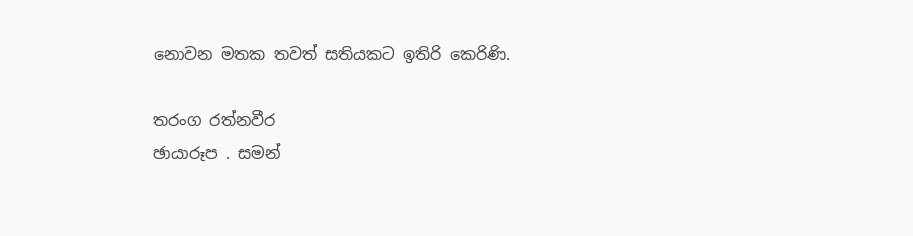නොවන මතක තවත් සතියකට ඉතිරි කෙරිණි.

තරංග රත්නවීර
ඡායාරූප . සමන්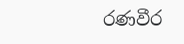රණවීර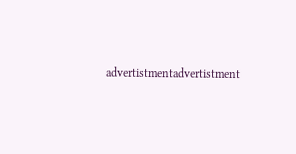advertistmentadvertistment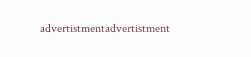advertistmentadvertistment